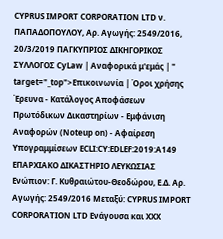CYPRUS IMPORT CORPORATION LTD ν. ΠΑΠΑΔΟΠΟΥΛΟΥ, Αρ. Αγωγής: 2549/2016, 20/3/2019 ΠΑΓΚΥΠΡΙΟΣ ΔΙΚΗΓΟΡΙΚΟΣ ΣΥΛΛΟΓΟΣ CyLaw | Αναφορικά μ'εμάς | " target="_top">Επικοινωνία | Όροι χρήσης Έρευνα - Κατάλογος Αποφάσεων Πρωτόδικων Δικαστηρίων - Εμφάνιση Αναφορών (Noteup on) - Αφαίρεση Υπογραμμίσεων ECLI:CY:EDLEF:2019:A149 ΕΠΑΡΧΙΑΚΟ ΔΙΚΑΣΤΗΡΙΟ ΛΕΥΚΩΣΙΑΣ Ενώπιον: Γ. Κυθραιώτου-Θεοδώρου, Ε.Δ. Αρ. Αγωγής: 2549/2016 Μεταξύ: CYPRUS IMPORT CORPORATION LTD Ενάγουσα και ΧΧΧ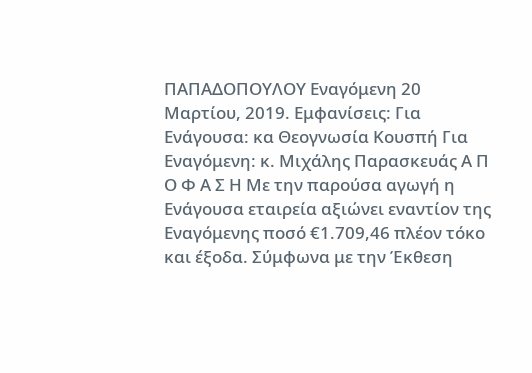ΠΑΠΑΔΟΠΟΥΛΟΥ Εναγόμενη 20 Μαρτίου, 2019. Εμφανίσεις: Για Ενάγουσα: κα Θεογνωσία Κουσπή Για Εναγόμενη: κ. Μιχάλης Παρασκευάς Α Π Ο Φ Α Σ Η Με την παρούσα αγωγή η Ενάγουσα εταιρεία αξιώνει εναντίον της Εναγόμενης ποσό €1.709,46 πλέον τόκο και έξοδα. Σύμφωνα με την Έκθεση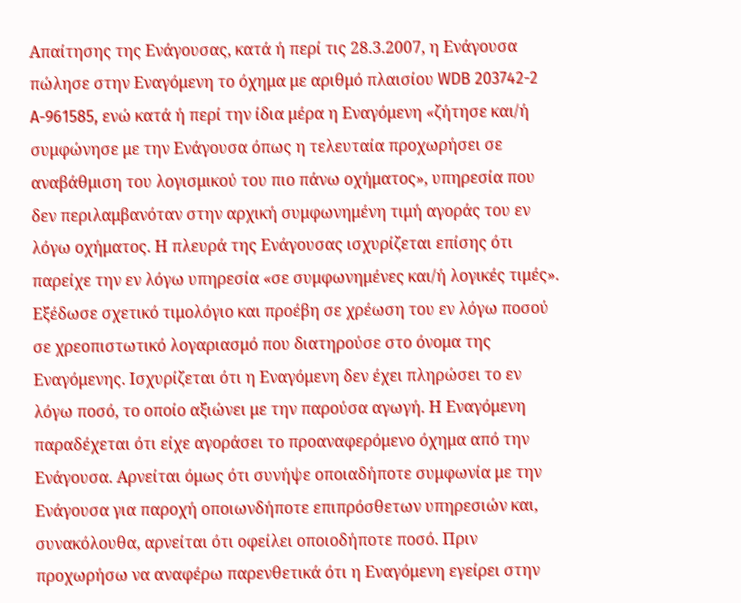Απαίτησης της Ενάγουσας, κατά ή περί τις 28.3.2007, η Ενάγουσα πώλησε στην Εναγόμενη το όχημα με αριθμό πλαισίου WDB 203742-2 A-961585, ενώ κατά ή περί την ίδια μέρα η Εναγόμενη «ζήτησε και/ή συμφώνησε με την Ενάγουσα όπως η τελευταία προχωρήσει σε αναβάθμιση του λογισμικού του πιο πάνω οχήματος», υπηρεσία που δεν περιλαμβανόταν στην αρχική συμφωνημένη τιμή αγοράς του εν λόγω οχήματος. Η πλευρά της Ενάγουσας ισχυρίζεται επίσης ότι παρείχε την εν λόγω υπηρεσία «σε συμφωνημένες και/ή λογικές τιμές». Εξέδωσε σχετικό τιμολόγιο και προέβη σε χρέωση του εν λόγω ποσού σε χρεοπιστωτικό λογαριασμό που διατηρούσε στο όνομα της Εναγόμενης. Ισχυρίζεται ότι η Εναγόμενη δεν έχει πληρώσει το εν λόγω ποσό, το οποίο αξιώνει με την παρούσα αγωγή. Η Εναγόμενη παραδέχεται ότι είχε αγοράσει το προαναφερόμενο όχημα από την Ενάγουσα. Αρνείται όμως ότι συνήψε οποιαδήποτε συμφωνία με την Ενάγουσα για παροχή οποιωνδήποτε επιπρόσθετων υπηρεσιών και, συνακόλουθα, αρνείται ότι οφείλει οποιοδήποτε ποσό. Πριν προχωρήσω να αναφέρω παρενθετικά ότι η Εναγόμενη εγείρει στην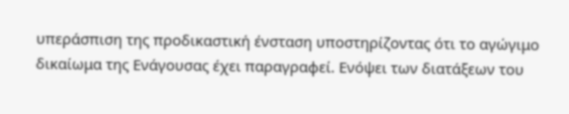υπεράσπιση της προδικαστική ένσταση υποστηρίζοντας ότι το αγώγιμο δικαίωμα της Ενάγουσας έχει παραγραφεί. Ενόψει των διατάξεων του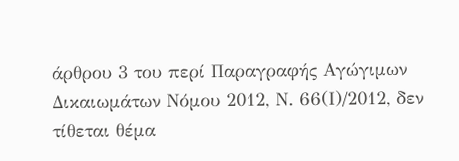άρθρου 3 του περί Παραγραφής Αγώγιμων Δικαιωμάτων Νόμου 2012, Ν. 66(Ι)/2012, δεν τίθεται θέμα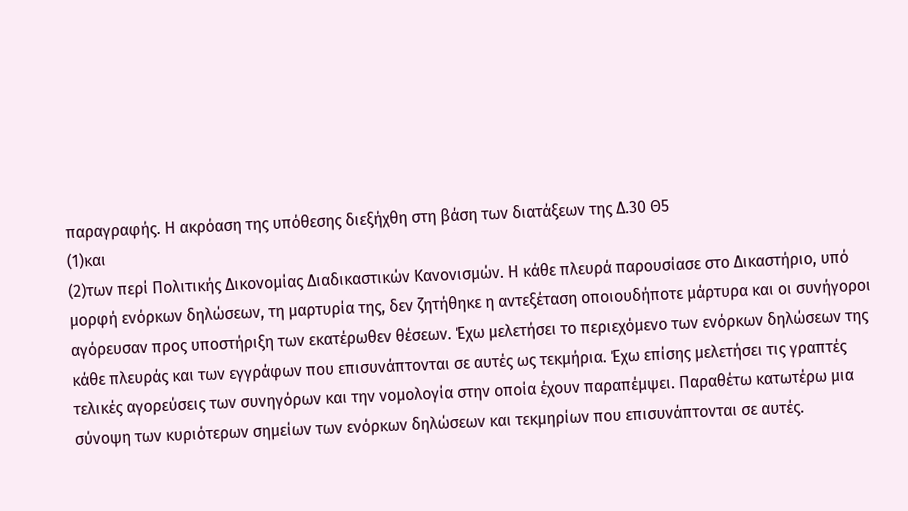παραγραφής. Η ακρόαση της υπόθεσης διεξήχθη στη βάση των διατάξεων της Δ.30 Θ5
(1)και
(2)των περί Πολιτικής Δικονομίας Διαδικαστικών Κανονισμών. Η κάθε πλευρά παρουσίασε στο Δικαστήριο, υπό μορφή ενόρκων δηλώσεων, τη μαρτυρία της, δεν ζητήθηκε η αντεξέταση οποιουδήποτε μάρτυρα και οι συνήγοροι αγόρευσαν προς υποστήριξη των εκατέρωθεν θέσεων. Έχω μελετήσει το περιεχόμενο των ενόρκων δηλώσεων της κάθε πλευράς και των εγγράφων που επισυνάπτονται σε αυτές ως τεκμήρια. Έχω επίσης μελετήσει τις γραπτές τελικές αγορεύσεις των συνηγόρων και την νομολογία στην οποία έχουν παραπέμψει. Παραθέτω κατωτέρω μια σύνοψη των κυριότερων σημείων των ενόρκων δηλώσεων και τεκμηρίων που επισυνάπτονται σε αυτές.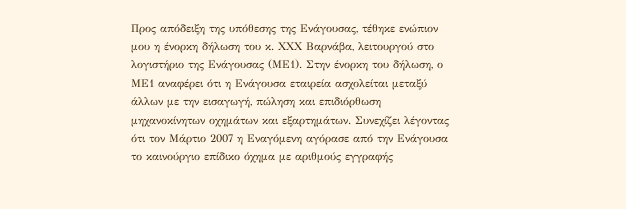Προς απόδειξη της υπόθεσης της Ενάγουσας, τέθηκε ενώπιον μου η ένορκη δήλωση του κ. ΧΧΧ Βαρνάβα, λειτουργού στο λογιστήριο της Ενάγουσας (ΜΕ1). Στην ένορκη του δήλωση, ο ΜΕ1 αναφέρει ότι η Ενάγουσα εταιρεία ασχολείται μεταξύ άλλων με την εισαγωγή, πώληση και επιδιόρθωση μηχανοκίνητων οχημάτων και εξαρτημάτων. Συνεχίζει λέγοντας ότι τον Μάρτιο 2007 η Εναγόμενη αγόρασε από την Ενάγουσα το καινούργιο επίδικο όχημα με αριθμούς εγγραφής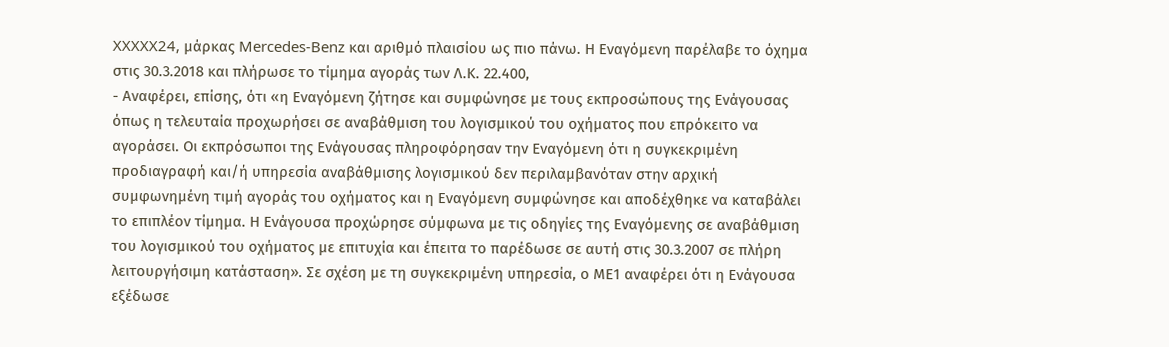XXXXX24, μάρκας Mercedes-Benz και αριθμό πλαισίου ως πιο πάνω. Η Εναγόμενη παρέλαβε το όχημα στις 30.3.2018 και πλήρωσε το τίμημα αγοράς των Λ.Κ. 22.400,
- Αναφέρει, επίσης, ότι «η Εναγόμενη ζήτησε και συμφώνησε με τους εκπροσώπους της Ενάγουσας όπως η τελευταία προχωρήσει σε αναβάθμιση του λογισμικού του οχήματος που επρόκειτο να αγοράσει. Οι εκπρόσωποι της Ενάγουσας πληροφόρησαν την Εναγόμενη ότι η συγκεκριμένη προδιαγραφή και/ή υπηρεσία αναβάθμισης λογισμικού δεν περιλαμβανόταν στην αρχική συμφωνημένη τιμή αγοράς του οχήματος και η Εναγόμενη συμφώνησε και αποδέχθηκε να καταβάλει το επιπλέον τίμημα. Η Ενάγουσα προχώρησε σύμφωνα με τις οδηγίες της Εναγόμενης σε αναβάθμιση του λογισμικού του οχήματος με επιτυχία και έπειτα το παρέδωσε σε αυτή στις 30.3.2007 σε πλήρη λειτουργήσιμη κατάσταση». Σε σχέση με τη συγκεκριμένη υπηρεσία, ο ΜΕ1 αναφέρει ότι η Ενάγουσα εξέδωσε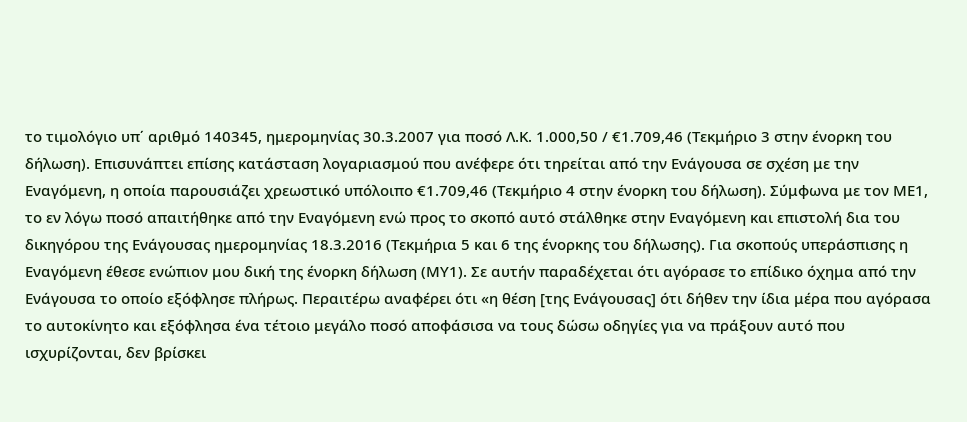το τιμολόγιο υπ΄ αριθμό 140345, ημερομηνίας 30.3.2007 για ποσό Λ.Κ. 1.000,50 / €1.709,46 (Τεκμήριο 3 στην ένορκη του δήλωση). Επισυνάπτει επίσης κατάσταση λογαριασμού που ανέφερε ότι τηρείται από την Ενάγουσα σε σχέση με την Εναγόμενη, η οποία παρουσιάζει χρεωστικό υπόλοιπο €1.709,46 (Τεκμήριο 4 στην ένορκη του δήλωση). Σύμφωνα με τον ΜΕ1, το εν λόγω ποσό απαιτήθηκε από την Εναγόμενη ενώ προς το σκοπό αυτό στάλθηκε στην Εναγόμενη και επιστολή δια του δικηγόρου της Ενάγουσας ημερομηνίας 18.3.2016 (Τεκμήρια 5 και 6 της ένορκης του δήλωσης). Για σκοπούς υπεράσπισης η Εναγόμενη έθεσε ενώπιον μου δική της ένορκη δήλωση (ΜΥ1). Σε αυτήν παραδέχεται ότι αγόρασε το επίδικο όχημα από την Ενάγουσα το οποίο εξόφλησε πλήρως. Περαιτέρω αναφέρει ότι «η θέση [της Ενάγουσας] ότι δήθεν την ίδια μέρα που αγόρασα το αυτοκίνητο και εξόφλησα ένα τέτοιο μεγάλο ποσό αποφάσισα να τους δώσω οδηγίες για να πράξουν αυτό που ισχυρίζονται, δεν βρίσκει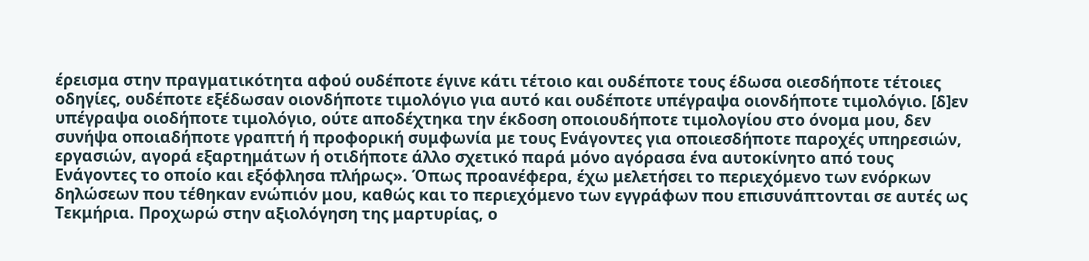έρεισμα στην πραγματικότητα αφού ουδέποτε έγινε κάτι τέτοιο και ουδέποτε τους έδωσα οιεσδήποτε τέτοιες οδηγίες, ουδέποτε εξέδωσαν οιονδήποτε τιμολόγιο για αυτό και ουδέποτε υπέγραψα οιονδήποτε τιμολόγιο. [δ]εν υπέγραψα οιοδήποτε τιμολόγιο, ούτε αποδέχτηκα την έκδοση οποιουδήποτε τιμολογίου στο όνομα μου, δεν συνήψα οποιαδήποτε γραπτή ή προφορική συμφωνία με τους Ενάγοντες για οποιεσδήποτε παροχές υπηρεσιών, εργασιών, αγορά εξαρτημάτων ή οτιδήποτε άλλο σχετικό παρά μόνο αγόρασα ένα αυτοκίνητο από τους Ενάγοντες το οποίο και εξόφλησα πλήρως». Όπως προανέφερα, έχω μελετήσει το περιεχόμενο των ενόρκων δηλώσεων που τέθηκαν ενώπιόν μου, καθώς και το περιεχόμενο των εγγράφων που επισυνάπτονται σε αυτές ως Τεκμήρια. Προχωρώ στην αξιολόγηση της μαρτυρίας, ο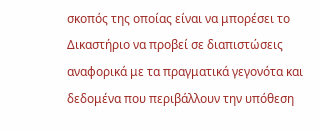σκοπός της οποίας είναι να μπορέσει το Δικαστήριο να προβεί σε διαπιστώσεις αναφορικά με τα πραγματικά γεγονότα και δεδομένα που περιβάλλουν την υπόθεση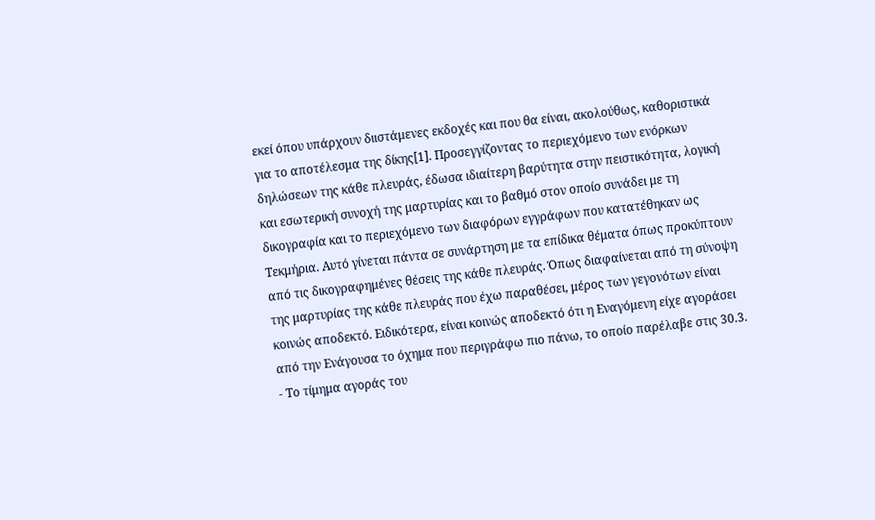εκεί όπου υπάρχουν διιστάμενες εκδοχές και που θα είναι, ακολούθως, καθοριστικά για το αποτέλεσμα της δίκης[1]. Προσεγγίζοντας το περιεχόμενο των ενόρκων δηλώσεων της κάθε πλευράς, έδωσα ιδιαίτερη βαρύτητα στην πειστικότητα, λογική και εσωτερική συνοχή της μαρτυρίας και το βαθμό στον οποίο συνάδει με τη δικογραφία και το περιεχόμενο των διαφόρων εγγράφων που κατατέθηκαν ως Τεκμήρια. Αυτό γίνεται πάντα σε συνάρτηση με τα επίδικα θέματα όπως προκύπτουν από τις δικογραφημένες θέσεις της κάθε πλευράς. Όπως διαφαίνεται από τη σύνοψη της μαρτυρίας της κάθε πλευράς που έχω παραθέσει, μέρος των γεγονότων είναι κοινώς αποδεκτό. Ειδικότερα, είναι κοινώς αποδεκτό ότι η Εναγόμενη είχε αγοράσει από την Ενάγουσα το όχημα που περιγράφω πιο πάνω, το οποίο παρέλαβε στις 30.3.
- Το τίμημα αγοράς του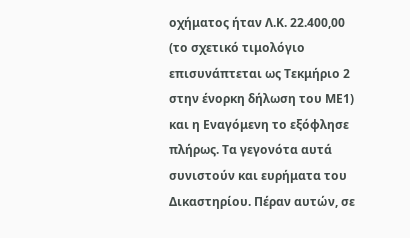οχήματος ήταν Λ.Κ. 22.400,00 (το σχετικό τιμολόγιο επισυνάπτεται ως Τεκμήριο 2 στην ένορκη δήλωση του ΜΕ1) και η Εναγόμενη το εξόφλησε πλήρως. Τα γεγονότα αυτά συνιστούν και ευρήματα του Δικαστηρίου. Πέραν αυτών, σε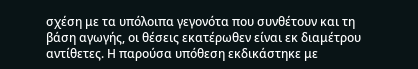σχέση με τα υπόλοιπα γεγονότα που συνθέτουν και τη βάση αγωγής, οι θέσεις εκατέρωθεν είναι εκ διαμέτρου αντίθετες. Η παρούσα υπόθεση εκδικάστηκε με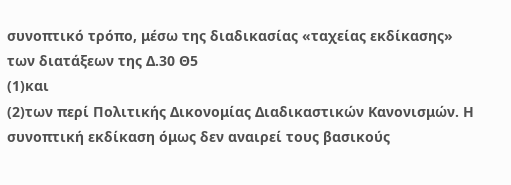συνοπτικό τρόπο, μέσω της διαδικασίας «ταχείας εκδίκασης» των διατάξεων της Δ.30 Θ5
(1)και
(2)των περί Πολιτικής Δικονομίας Διαδικαστικών Κανονισμών. Η συνοπτική εκδίκαση όμως δεν αναιρεί τους βασικούς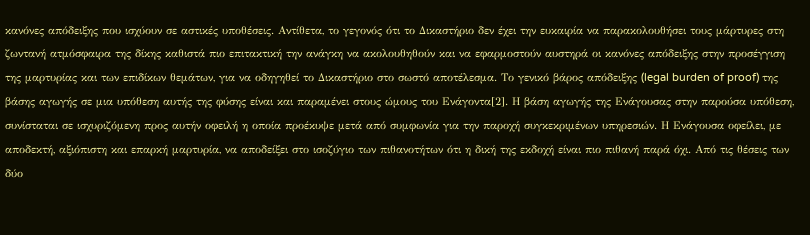κανόνες απόδειξης που ισχύουν σε αστικές υποθέσεις. Αντίθετα, το γεγονός ότι το Δικαστήριο δεν έχει την ευκαιρία να παρακολουθήσει τους μάρτυρες στη ζωντανή ατμόσφαιρα της δίκης καθιστά πιο επιτακτική την ανάγκη να ακολουθηθούν και να εφαρμοστούν αυστηρά οι κανόνες απόδειξης στην προσέγγιση της μαρτυρίας και των επιδίκων θεμάτων, για να οδηγηθεί το Δικαστήριο στο σωστό αποτέλεσμα. Το γενικό βάρος απόδειξης (legal burden of proof) της βάσης αγωγής σε μια υπόθεση αυτής της φύσης είναι και παραμένει στους ώμους του Ενάγοντα[2]. Η βάση αγωγής της Ενάγουσας στην παρούσα υπόθεση, συνίσταται σε ισχυριζόμενη προς αυτήν οφειλή η οποία προέκυψε μετά από συμφωνία για την παροχή συγκεκριμένων υπηρεσιών. Η Ενάγουσα οφείλει, με αποδεκτή, αξιόπιστη και επαρκή μαρτυρία, να αποδείξει στο ισοζύγιο των πιθανοτήτων ότι η δική της εκδοχή είναι πιο πιθανή παρά όχι. Από τις θέσεις των δύο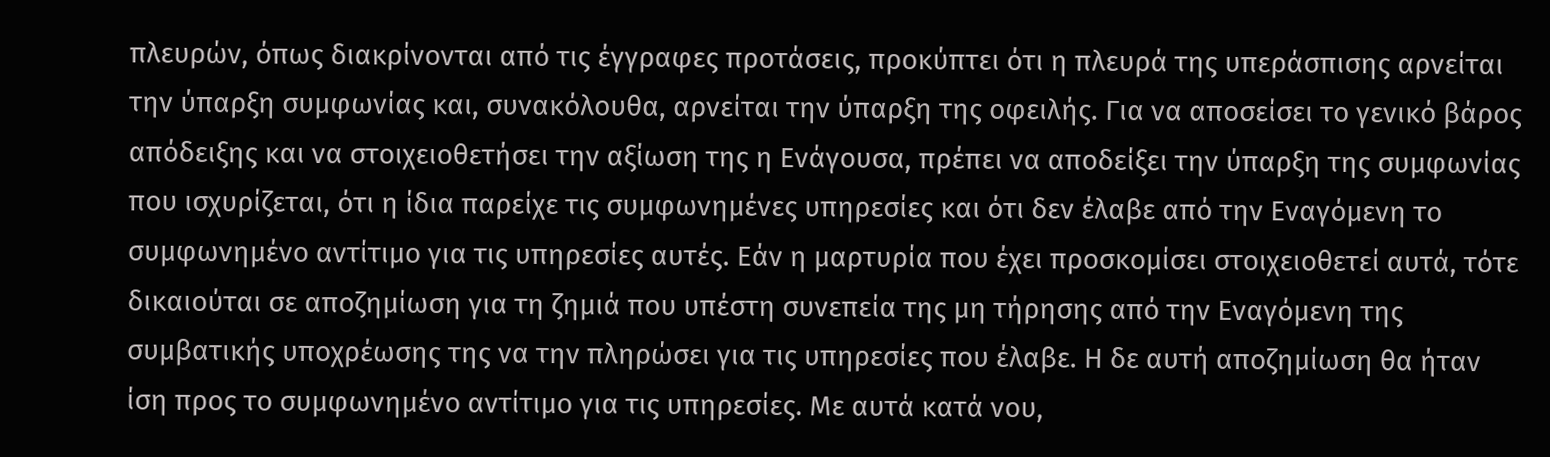πλευρών, όπως διακρίνονται από τις έγγραφες προτάσεις, προκύπτει ότι η πλευρά της υπεράσπισης αρνείται την ύπαρξη συμφωνίας και, συνακόλουθα, αρνείται την ύπαρξη της οφειλής. Για να αποσείσει το γενικό βάρος απόδειξης και να στοιχειοθετήσει την αξίωση της η Ενάγουσα, πρέπει να αποδείξει την ύπαρξη της συμφωνίας που ισχυρίζεται, ότι η ίδια παρείχε τις συμφωνημένες υπηρεσίες και ότι δεν έλαβε από την Εναγόμενη το συμφωνημένο αντίτιμο για τις υπηρεσίες αυτές. Εάν η μαρτυρία που έχει προσκομίσει στοιχειοθετεί αυτά, τότε δικαιούται σε αποζημίωση για τη ζημιά που υπέστη συνεπεία της μη τήρησης από την Εναγόμενη της συμβατικής υποχρέωσης της να την πληρώσει για τις υπηρεσίες που έλαβε. Η δε αυτή αποζημίωση θα ήταν ίση προς το συμφωνημένο αντίτιμο για τις υπηρεσίες. Με αυτά κατά νου,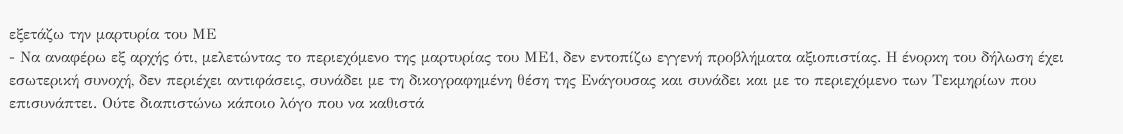εξετάζω την μαρτυρία του ΜΕ
- Να αναφέρω εξ αρχής ότι, μελετώντας το περιεχόμενο της μαρτυρίας του ΜΕ1, δεν εντοπίζω εγγενή προβλήματα αξιοπιστίας. Η ένορκη του δήλωση έχει εσωτερική συνοχή, δεν περιέχει αντιφάσεις, συνάδει με τη δικογραφημένη θέση της Ενάγουσας και συνάδει και με το περιεχόμενο των Τεκμηρίων που επισυνάπτει. Ούτε διαπιστώνω κάποιο λόγο που να καθιστά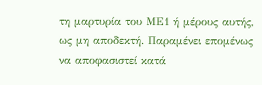τη μαρτυρία του ΜΕ1 ή μέρους αυτής, ως μη αποδεκτή. Παραμένει επομένως να αποφασιστεί κατά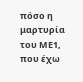πόσο η μαρτυρία του ΜΕ1, που έχω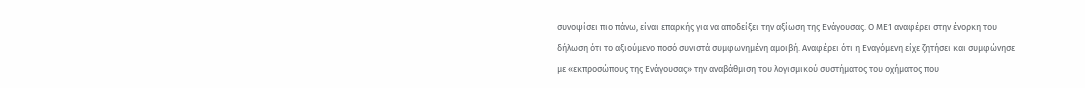συνοψίσει πιο πάνω, είναι επαρκής για να αποδείξει την αξίωση της Ενάγουσας. Ο ΜΕ1 αναφέρει στην ένορκη του δήλωση ότι το αξιούμενο ποσό συνιστά συμφωνημένη αμοιβή. Αναφέρει ότι η Εναγόμενη είχε ζητήσει και συμφώνησε με «εκπροσώπους της Ενάγουσας» την αναβάθμιση του λογισμικού συστήματος του οχήματος που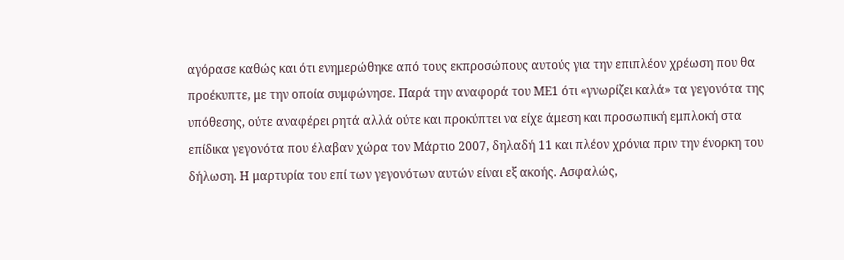αγόρασε καθώς και ότι ενημερώθηκε από τους εκπροσώπους αυτούς για την επιπλέον χρέωση που θα προέκυπτε, με την οποία συμφώνησε. Παρά την αναφορά του ΜΕ1 ότι «γνωρίζει καλά» τα γεγονότα της υπόθεσης, ούτε αναφέρει ρητά αλλά ούτε και προκύπτει να είχε άμεση και προσωπική εμπλοκή στα επίδικα γεγονότα που έλαβαν χώρα τον Μάρτιο 2007, δηλαδή 11 και πλέον χρόνια πριν την ένορκη του δήλωση. Η μαρτυρία του επί των γεγονότων αυτών είναι εξ ακοής. Ασφαλώς,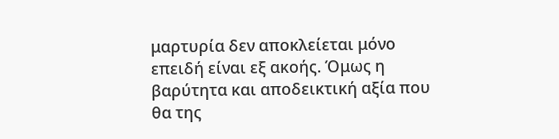μαρτυρία δεν αποκλείεται μόνο επειδή είναι εξ ακοής. Όμως η βαρύτητα και αποδεικτική αξία που θα της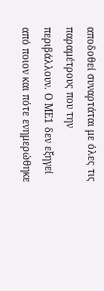αποδοθεί συναρτάται με όλες τις παραμέτρους που την περιβάλλουν. Ο ΜΕ1 δεν εξηγεί από ποιον και πότε ενημερώθηκε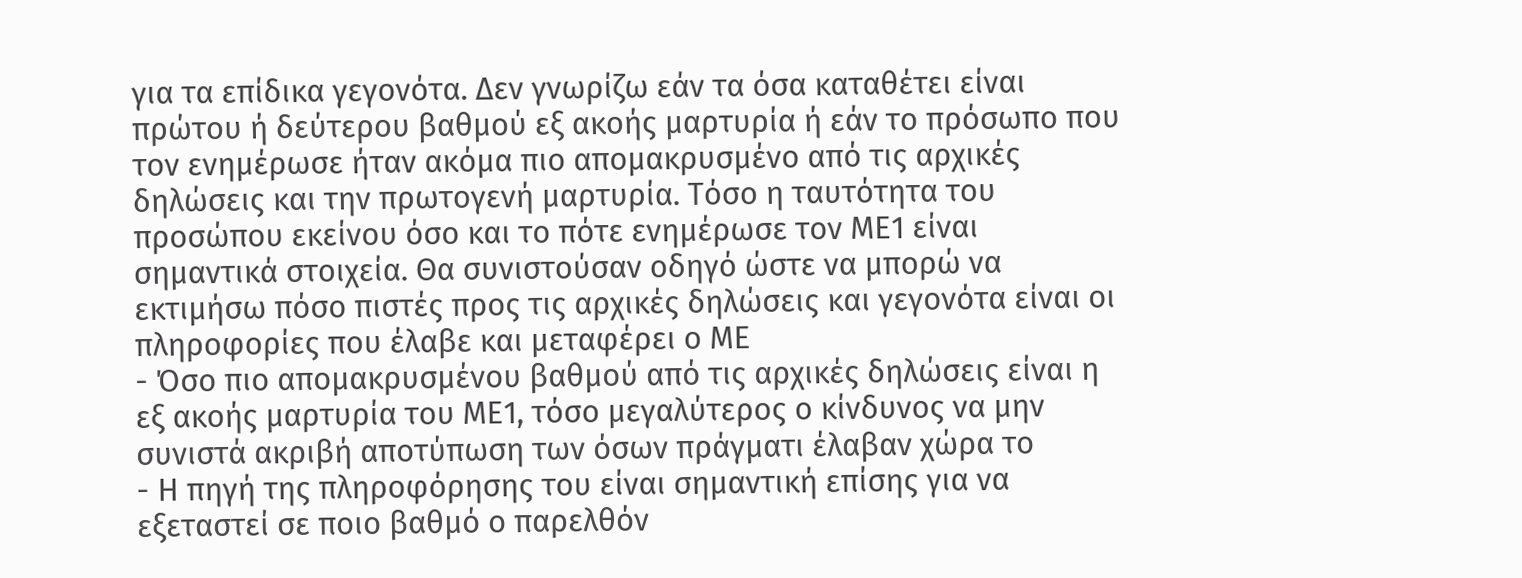για τα επίδικα γεγονότα. Δεν γνωρίζω εάν τα όσα καταθέτει είναι πρώτου ή δεύτερου βαθμού εξ ακοής μαρτυρία ή εάν το πρόσωπο που τον ενημέρωσε ήταν ακόμα πιο απομακρυσμένο από τις αρχικές δηλώσεις και την πρωτογενή μαρτυρία. Τόσο η ταυτότητα του προσώπου εκείνου όσο και το πότε ενημέρωσε τον ΜΕ1 είναι σημαντικά στοιχεία. Θα συνιστούσαν οδηγό ώστε να μπορώ να εκτιμήσω πόσο πιστές προς τις αρχικές δηλώσεις και γεγονότα είναι οι πληροφορίες που έλαβε και μεταφέρει ο ΜΕ
- Όσο πιο απομακρυσμένου βαθμού από τις αρχικές δηλώσεις είναι η εξ ακοής μαρτυρία του ΜΕ1, τόσο μεγαλύτερος ο κίνδυνος να μην συνιστά ακριβή αποτύπωση των όσων πράγματι έλαβαν χώρα το
- Η πηγή της πληροφόρησης του είναι σημαντική επίσης για να εξεταστεί σε ποιο βαθμό ο παρελθόν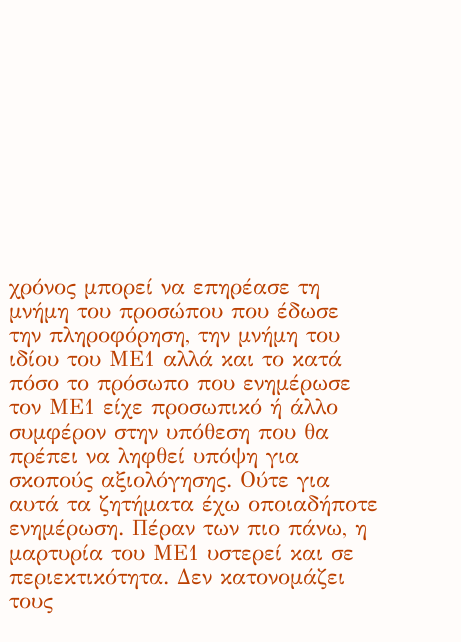χρόνος μπορεί να επηρέασε τη μνήμη του προσώπου που έδωσε την πληροφόρηση, την μνήμη του ιδίου του ΜΕ1 αλλά και το κατά πόσο το πρόσωπο που ενημέρωσε τον ΜΕ1 είχε προσωπικό ή άλλο συμφέρον στην υπόθεση που θα πρέπει να ληφθεί υπόψη για σκοπούς αξιολόγησης. Ούτε για αυτά τα ζητήματα έχω οποιαδήποτε ενημέρωση. Πέραν των πιο πάνω, η μαρτυρία του ΜΕ1 υστερεί και σε περιεκτικότητα. Δεν κατονομάζει τους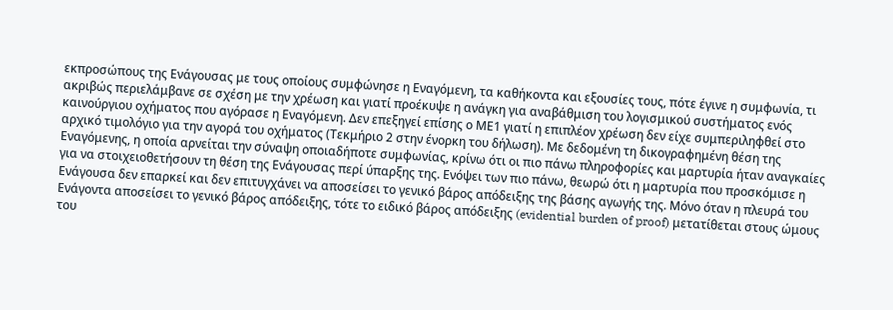εκπροσώπους της Ενάγουσας με τους οποίους συμφώνησε η Εναγόμενη, τα καθήκοντα και εξουσίες τους, πότε έγινε η συμφωνία, τι ακριβώς περιελάμβανε σε σχέση με την χρέωση και γιατί προέκυψε η ανάγκη για αναβάθμιση του λογισμικού συστήματος ενός καινούργιου οχήματος που αγόρασε η Εναγόμενη. Δεν επεξηγεί επίσης ο ΜΕ1 γιατί η επιπλέον χρέωση δεν είχε συμπεριληφθεί στο αρχικό τιμολόγιο για την αγορά του οχήματος (Τεκμήριο 2 στην ένορκη του δήλωση). Με δεδομένη τη δικογραφημένη θέση της Εναγόμενης, η οποία αρνείται την σύναψη οποιαδήποτε συμφωνίας, κρίνω ότι οι πιο πάνω πληροφορίες και μαρτυρία ήταν αναγκαίες για να στοιχειοθετήσουν τη θέση της Ενάγουσας περί ύπαρξης της. Ενόψει των πιο πάνω, θεωρώ ότι η μαρτυρία που προσκόμισε η Ενάγουσα δεν επαρκεί και δεν επιτυγχάνει να αποσείσει το γενικό βάρος απόδειξης της βάσης αγωγής της. Μόνο όταν η πλευρά του Ενάγοντα αποσείσει το γενικό βάρος απόδειξης, τότε το ειδικό βάρος απόδειξης (evidential burden of proof) μετατίθεται στους ώμους του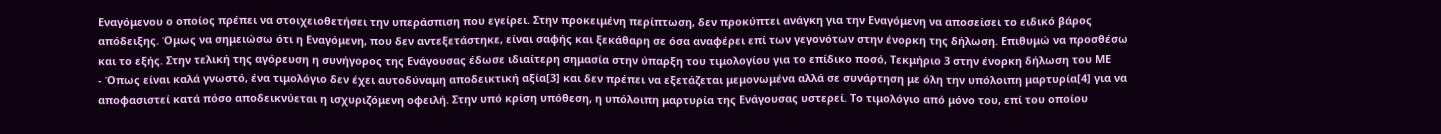Εναγόμενου ο οποίος πρέπει να στοιχειοθετήσει την υπεράσπιση που εγείρει. Στην προκειμένη περίπτωση, δεν προκύπτει ανάγκη για την Εναγόμενη να αποσείσει το ειδικό βάρος απόδειξης. Όμως να σημειώσω ότι η Εναγόμενη, που δεν αντεξετάστηκε, είναι σαφής και ξεκάθαρη σε όσα αναφέρει επί των γεγονότων στην ένορκη της δήλωση. Επιθυμώ να προσθέσω και το εξής. Στην τελική της αγόρευση η συνήγορος της Ενάγουσας έδωσε ιδιαίτερη σημασία στην ύπαρξη του τιμολογίου για το επίδικο ποσό, Τεκμήριο 3 στην ένορκη δήλωση του ΜΕ
- Όπως είναι καλά γνωστό, ένα τιμολόγιο δεν έχει αυτοδύναμη αποδεικτική αξία[3] και δεν πρέπει να εξετάζεται μεμονωμένα αλλά σε συνάρτηση με όλη την υπόλοιπη μαρτυρία[4] για να αποφασιστεί κατά πόσο αποδεικνύεται η ισχυριζόμενη οφειλή. Στην υπό κρίση υπόθεση, η υπόλοιπη μαρτυρία της Ενάγουσας υστερεί. Το τιμολόγιο από μόνο του, επί του οποίου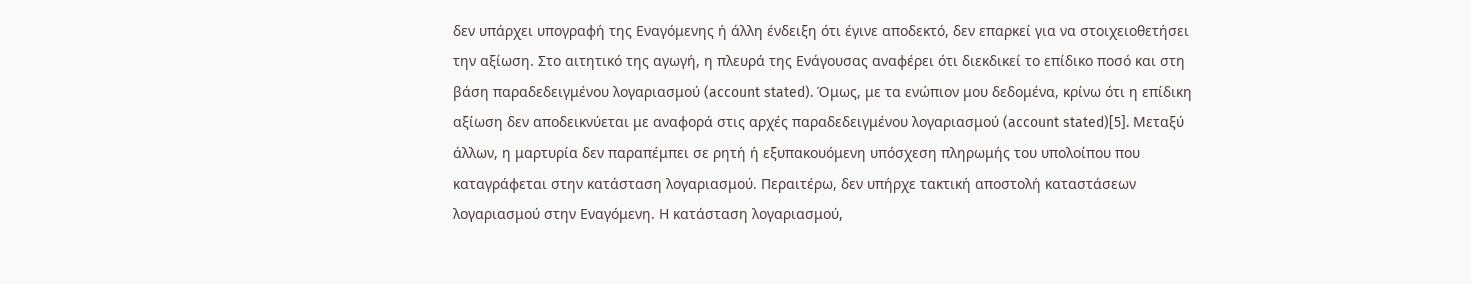δεν υπάρχει υπογραφή της Εναγόμενης ή άλλη ένδειξη ότι έγινε αποδεκτό, δεν επαρκεί για να στοιχειοθετήσει την αξίωση. Στο αιτητικό της αγωγή, η πλευρά της Ενάγουσας αναφέρει ότι διεκδικεί το επίδικο ποσό και στη βάση παραδεδειγμένου λογαριασμού (account stated). Όμως, με τα ενώπιον μου δεδομένα, κρίνω ότι η επίδικη αξίωση δεν αποδεικνύεται με αναφορά στις αρχές παραδεδειγμένου λογαριασμού (account stated)[5]. Μεταξύ άλλων, η μαρτυρία δεν παραπέμπει σε ρητή ή εξυπακουόμενη υπόσχεση πληρωμής του υπολοίπου που καταγράφεται στην κατάσταση λογαριασμού. Περαιτέρω, δεν υπήρχε τακτική αποστολή καταστάσεων λογαριασμού στην Εναγόμενη. Η κατάσταση λογαριασμού,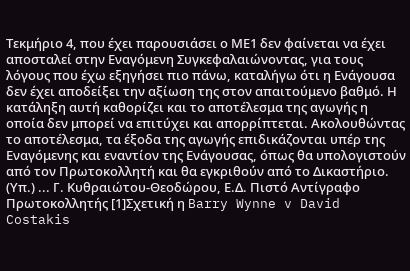Τεκμήριο 4, που έχει παρουσιάσει ο ΜΕ1 δεν φαίνεται να έχει αποσταλεί στην Εναγόμενη Συγκεφαλαιώνοντας, για τους λόγους που έχω εξηγήσει πιο πάνω, καταλήγω ότι η Ενάγουσα δεν έχει αποδείξει την αξίωση της στον απαιτούμενο βαθμό. Η κατάληξη αυτή καθορίζει και το αποτέλεσμα της αγωγής η οποία δεν μπορεί να επιτύχει και απορρίπτεται. Ακολουθώντας το αποτέλεσμα, τα έξοδα της αγωγής επιδικάζονται υπέρ της Εναγόμενης και εναντίον της Ενάγουσας, όπως θα υπολογιστούν από τον Πρωτοκολλητή και θα εγκριθούν από το Δικαστήριο. (Υπ.) ... Γ. Κυθραιώτου-Θεοδώρου, Ε.Δ. Πιστό Αντίγραφο Πρωτοκολλητής [1]Σχετική η Barry Wynne v David Costakis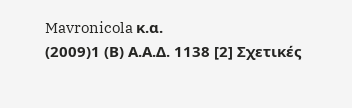Mavronicola κ.α.
(2009)1 (Β) Α.Α.Δ. 1138 [2] Σχετικές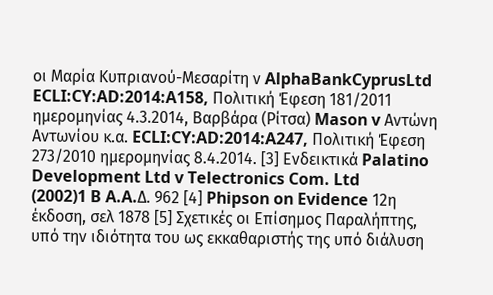οι Μαρία Κυπριανού-Μεσαρίτη ν AlphaBankCyprusLtd ECLI:CY:AD:2014:A158, Πολιτική Έφεση 181/2011 ημερομηνίας 4.3.2014, Βαρβάρα (Ρίτσα) Mason v Αντώνη Αντωνίου κ.α. ECLI:CY:AD:2014:A247, Πολιτική Έφεση 273/2010 ημερομηνίας 8.4.2014. [3] Ενδεικτικά Palatino Development Ltd v Telectronics Com. Ltd
(2002)1 B A.A.Δ. 962 [4] Phipson on Evidence 12η έκδοση, σελ 1878 [5] Σχετικές οι Επίσημος Παραλήπτης, υπό την ιδιότητα του ως εκκαθαριστής της υπό διάλυση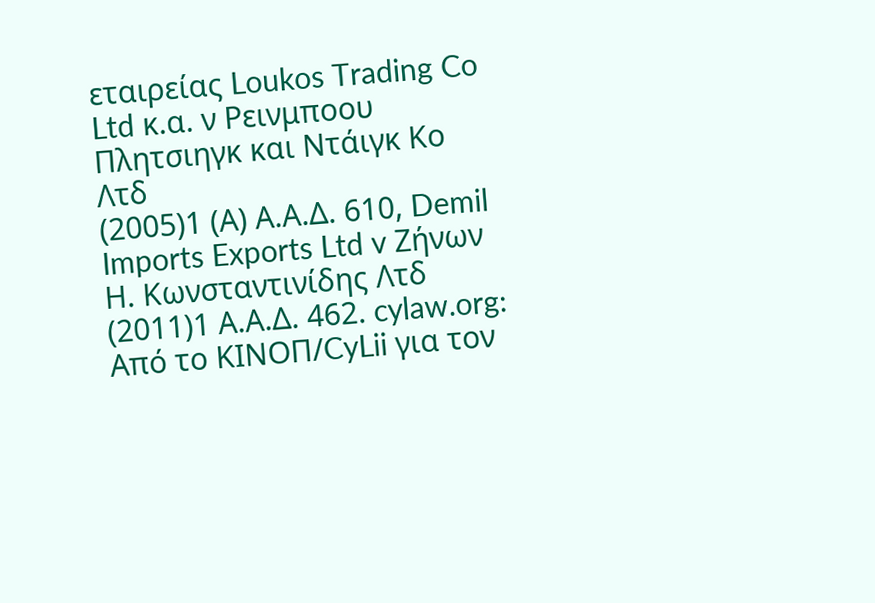εταιρείας Loukos Trading Co Ltd κ.α. ν Ρεινμποου Πλητσιηγκ και Ντάιγκ Κο Λτδ
(2005)1 (Α) Α.Α.Δ. 610, Demil Imports Exports Ltd v Ζήνων Η. Κωνσταντινίδης Λτδ
(2011)1 Α.Α.Δ. 462. cylaw.org: Από το ΚΙΝOΠ/CyLii για τον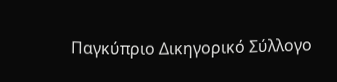Παγκύπριο Δικηγορικό Σύλλογο